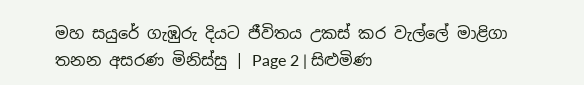මහ සයුරේ ගැඹුරු දියට ජීවිතය උකස් කර වැල්ලේ මාළිගා තනන අසරණ මිනිස්සු | Page 2 | සිළුමිණ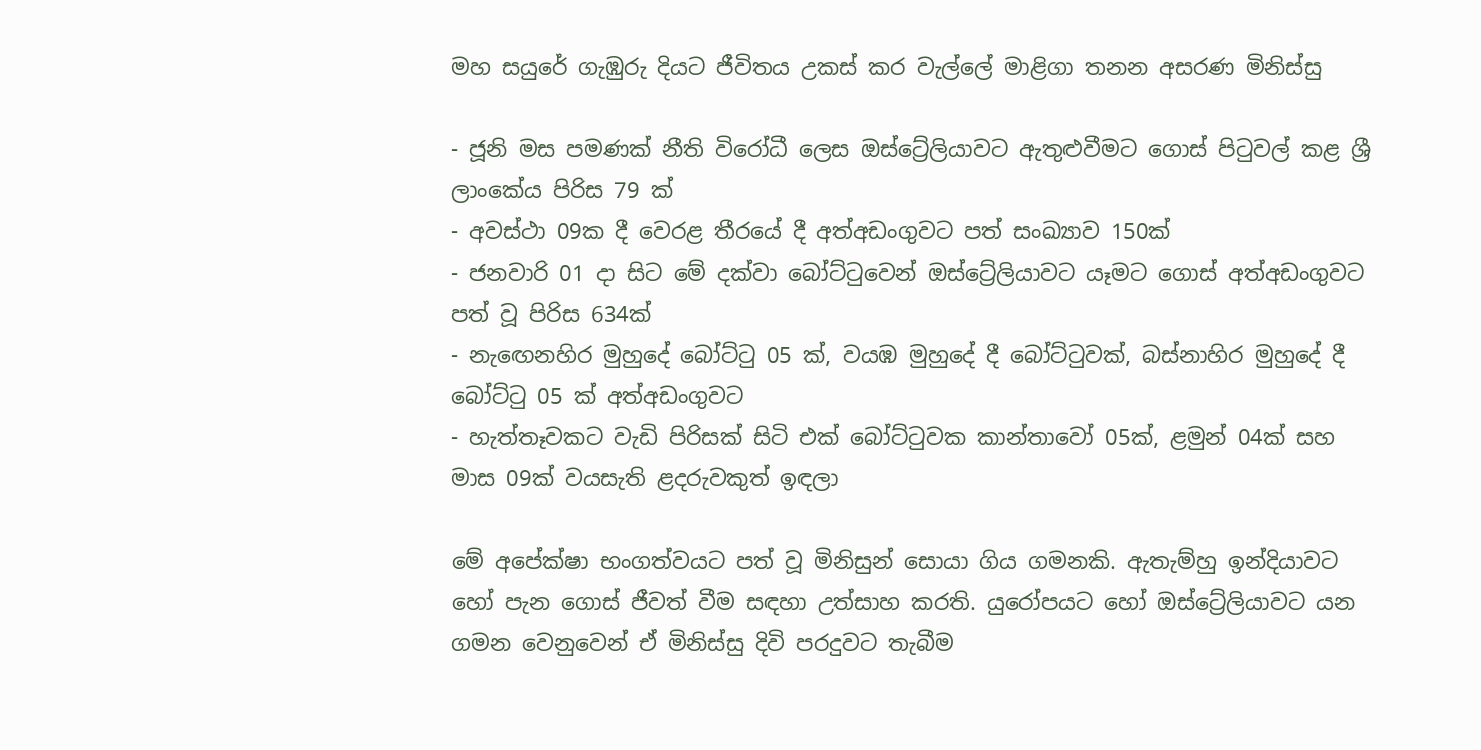මහ සයුරේ ගැඹුරු දියට ජීවිතය උකස් කර වැල්ලේ මාළිගා තනන අසරණ මිනිස්සු

- ජූනි මස පමණක් නීති විරෝධී ලෙස ඔස්ට්‍රේලියාවට ඇතුළුවීමට ගොස් පිටුවල් කළ ශ්‍රී ලාංකේය පිරිස 79 ක්
- අවස්ථා 09ක දී වෙරළ තීරයේ දී අත්අඩංගුවට පත් සංඛ්‍යාව 150ක්
- ජනවාරි 01 දා සිට මේ දක්වා බෝට්ටුවෙන් ඔස්ට්‍රේලියාවට යෑමට ගොස් අත්අඩංගුවට පත් වූ පිරිස 634ක්
- නැඟෙනහිර මුහුදේ බෝට්ටු 05 ක්, වයඹ මුහුදේ දී බෝට්ටුවක්, බස්නාහිර මුහුදේ දී බෝට්ටු 05 ක් අත්අඩංගුවට
- හැත්තෑවකට වැඩි පිරිසක් සිටි එක් බෝට්ටුවක කාන්තාවෝ 05ක්, ළමුන් 04ක් සහ මාස 09ක් වයසැති ළදරුවකුත් ඉඳලා

මේ අපේක්ෂා භංගත්වයට පත් වූ මිනිසුන් සොයා ගිය ගමනකි. ඇතැම්හු ඉන්දියාවට හෝ පැන ගොස් ජීවත් වීම සඳහා උත්සාහ කරති. යුරෝපයට හෝ ඔස්ට්‍රේලියාවට යන ගමන වෙනුවෙන් ඒ මිනිස්සු දිවි පරදුවට තැබීම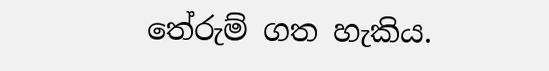තේරුම් ගත හැකිය.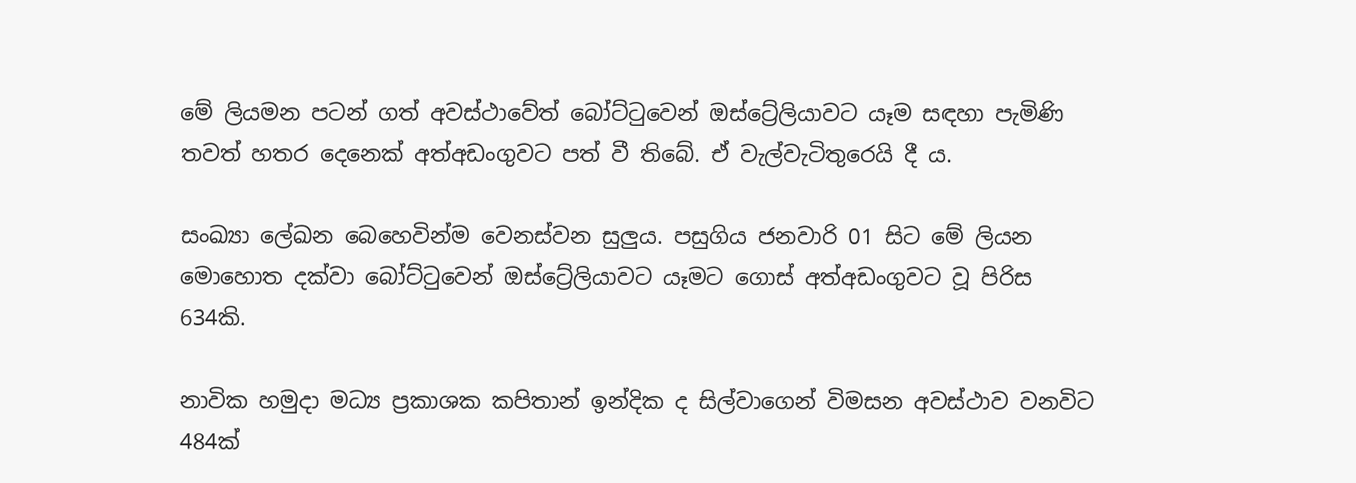මේ ලියමන පටන් ගත් අවස්ථාවේත් බෝට්ටුවෙන් ඔස්ට්‍රේලියාවට යෑම සඳහා පැමිණි තවත් හතර දෙනෙක් අත්අඩංගුවට පත් වී තිබේ. ඒ වැල්වැටිතුරෙයි දී ය.

සංඛ්‍යා ලේඛන බෙහෙවින්ම වෙනස්වන සුලුය. පසුගිය ජනවාරි 01 සිට මේ ලියන මොහොත දක්වා බෝට්ටුවෙන් ඔස්ට්‍රේලියාවට යෑමට ගොස් අත්අඩංගුවට වූ පිරිස 634කි.

නාවික හමුදා මධ්‍ය ප්‍රකාශක කපිතාන් ඉන්දික ද සිල්වාගෙන් විමසන අවස්ථාව වනවිට 484ක්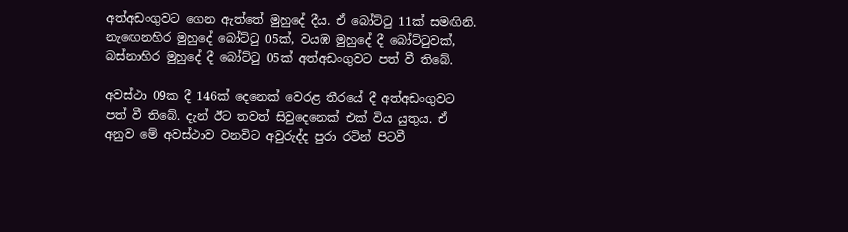අත්අඩංගුවට ගෙන ඇත්තේ මුහුදේ දීය. ඒ බෝට්ටු 11ක් සමඟිනි. නැඟෙනහිර මුහුදේ බෝට්ටු 05ක්, වයඹ මුහුදේ දී බෝට්ටුවක්, බස්නාහිර මුහුදේ දී බෝට්ටු 05ක් අත්අඩංගුවට පත් වී තිබේ.

අවස්ථා 09ක දී 146ක් දෙනෙක් වෙරළ තීරයේ දී අත්අඩංගුවට පත් වී තිබේ. දැන් ඊට තවත් සිවුදෙනෙක් එක් විය යුතුය. ඒ අනුව මේ අවස්ථාව වනවිට අවුරුද්ද පුරා රටින් පිටවී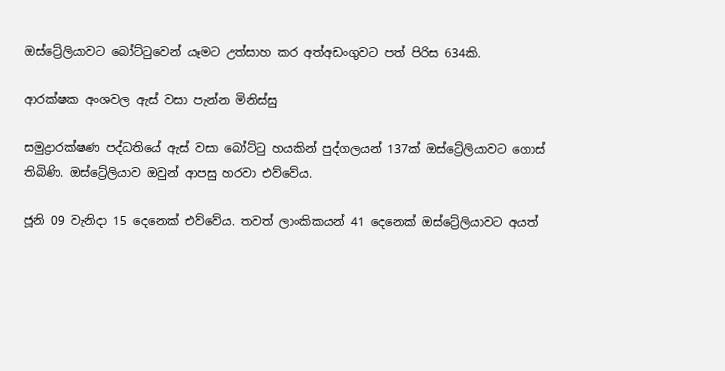ඔස්ට්‍රේලියාවට බෝට්ටුවෙන් යෑමට උත්සාහ කර අත්අඩංගුවට පත් පිරිස 634කි.

ආරක්ෂක අංශවල ඇස් වසා පැන්න මිනිස්සු

සමුද්‍රාරක්ෂණ පද්ධතියේ ඇස් වසා බෝට්ටු හයකින් පුද්ගලයන් 137ක් ඔස්ට්‍රේලියාවට ගොස් තිබිණි. ඔස්ට්‍රේලියාව ඔවුන් ආපසු හරවා එව්වේය.

ජූනි 09 වැනිදා 15 දෙනෙක් එව්වේය. තවත් ලාංකිකයන් 41 දෙනෙක් ඔස්ට්‍රේලියාවට අයත්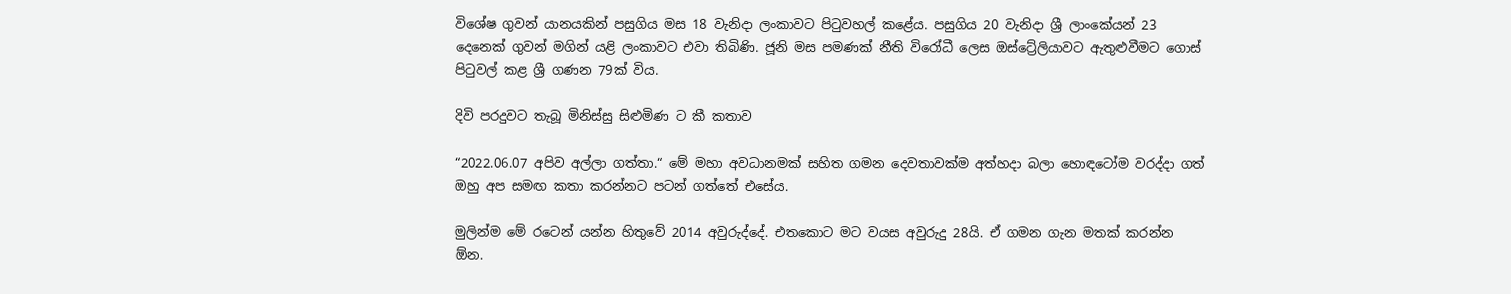විශේෂ ගුවන් යානයකින් පසුගිය මස 18 වැනිදා ලංකාවට පිටුවහල් කළේය. පසුගිය 20 වැනිදා ශ්‍රී ලාංකේයන් 23 දෙනෙක් ගුවන් මගින් යළි ලංකාවට එවා තිබිණි. ජූනි මස පමණක් නීති විරෝධී ලෙස ඔස්ට්‍රේලියාවට ඇතුළුවීමට ගොස් පිටුවල් කළ ශ්‍රී ගණන 79ක් විය.

දිවි පරදුවට තැබූ මිනිස්සු සිළුමිණ ට කී කතාව

“2022.06.07 අපිව අල්ලා ගත්තා.“ මේ මහා අවධානමක් සහිත ගමන දෙවතාවක්ම අත්හදා බලා හොඳටෝම වරද්දා ගත් ඔහු අප සමඟ කතා කරන්නට පටන් ගත්තේ එසේය.

මුලින්ම මේ රටෙන් යන්න හිතුවේ 2014 අවුරුද්දේ. එතකොට මට වයස අවුරුදු 28යි. ඒ ගමන ගැන මතක් කරන්න ඕන.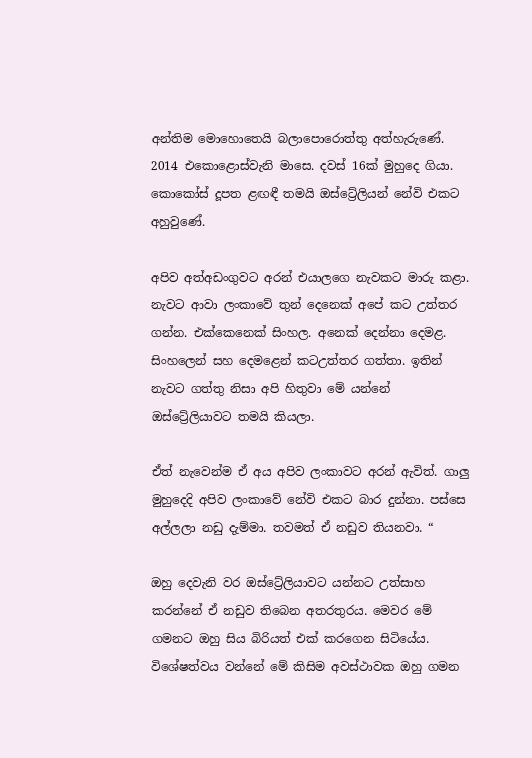අන්තිම මොහොතෙයි බලාපොරොත්තු අත්හැරුණේ. 2014 එකොළොස්වැනි මාසෙ. දවස් 16ක් මුහුදෙ ගියා. කොකෝස් දූපත ළඟඳී තමයි ඔස්ට්‍රේලියන් නේවි එකට අහුවුණේ.

අපිව අත්අඩංගුවට අරන් එයාලගෙ නැවකට මාරු කළා. නැවට ආවා ලංකාවේ තුන් දෙනෙක් අපේ කට උත්තර ගන්න. එක්කෙනෙක් සිංහල. අනෙක් දෙන්නා දෙමළ. සිංහලෙන් සහ දෙමළෙන් කටඋත්තර ගත්තා. ඉතින් නැවට ගත්තු නිසා අපි හිතුවා මේ යන්නේ ඔස්ට්‍රේලියාවට තමයි කියලා.

ඒත් නැවෙන්ම ඒ අය අපිව ලංකාවට අරන් ඇවිත්. ගාලු මුහුදෙදි අපිව ලංකාවේ නේවි එකට බාර දුන්නා. පස්සෙ අල්ලලා නඩු දැම්මා. තවමත් ඒ නඩුව තියනවා. “

ඔහු දෙවැනි වර ඔස්ට්‍රේලියාවට යන්නට උත්සාහ කරන්නේ ඒ නඩුව තිබෙන අතරතුරය. මෙවර මේ ගමනට ඔහු සිය බිරියත් එක් කරගෙන සිටියේය. විශේෂත්වය වන්නේ මේ කිසිම අවස්ථාවක ඔහු ගමන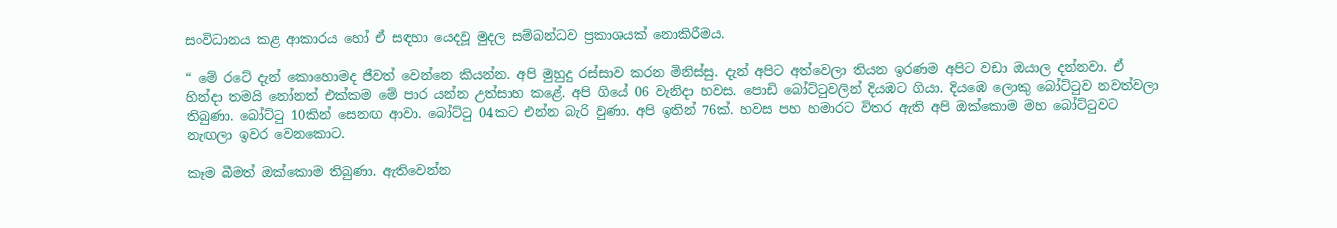සංවිධානය කළ ආකාරය හෝ ඒ සඳහා යෙදවූ මුදල සම්බන්ධව ප්‍රකාශයක් නොකිරීමය.

“ මේ රටේ දැන් කොහොමද ජීවත් වෙන්නෙ කියන්න. අපි මුහුදු රස්සාව කරන මිනිස්සු. දැන් අපිට අත්වෙලා තියන ඉරණම අපිට වඩා ඔයාල දන්නවා. ඒ හින්දා තමයි නෝනත් එක්කම මේ පාර යන්න උත්සාහ කළේ. අපි ගියේ 06 වැනිදා හවස. පොඩි බෝට්ටුවලින් දියඹට ගියා. දියඹෙ ලොකු බෝට්ටුව නවත්වලා තිබුණා. බෝට්ටු 10කින් සෙනඟ ආවා. බෝට්ටු 04කට එන්න බැරි වුණා. අපි ඉතින් 76ක්. හවස පහ හමාරට විතර ඇති අපි ඔක්කොම මහ බෝට්ටුවට නැඟලා ඉවර වෙනකොට.

කෑම බීමත් ඔක්කොම තිබුණා. ඇතිවෙන්න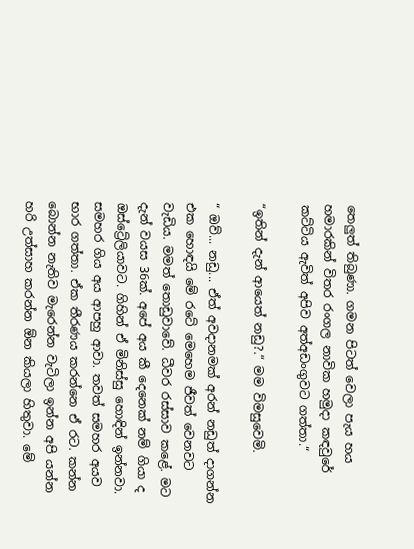තෙලුත් තිබුණා. ගමන පිටත් වෙලා පැය හය හමාරකින් විතර රංගල නාවික හමුදා කඳවුරේ කට්ටිය ඇවිත් අපිව අත්අඩංගුවට ගත්තා.“

“ඉතින් දැන් ආයෙත් නඩු?.“ මම විමසුවෙමි.

“ ඔව්... නඩු... ඒත් අවදානමක් අරන් නඩුත් දාගන්න එක හොඳයි මේ රටේ මෙහෙම ජීවත් වෙනවට වැඩිය. මමත් තොඩුවාවේ. ධීවර රස්සාව කළේ. මට දැන් වයස 36ක්. අපේ අය කී දෙනෙක් නම් ගියා ද ඔස්ට්‍රේලියාවට. ගිහින් ඒ මිනිස්සු හොඳින් ඉන්නවා. සමහර ගිය අය ආපහු ආවා. තවත් සමහර අයව භාර ගත්තා. ඒක තීරණය කරන්නෙ ඒ රට. කන්න බොන්න නැතිව මැරෙන්න වැටිලා ඉන්න අපි යන්න හරි උත්සාහ කරන්න ඕන කියලා හිතුවා. මේ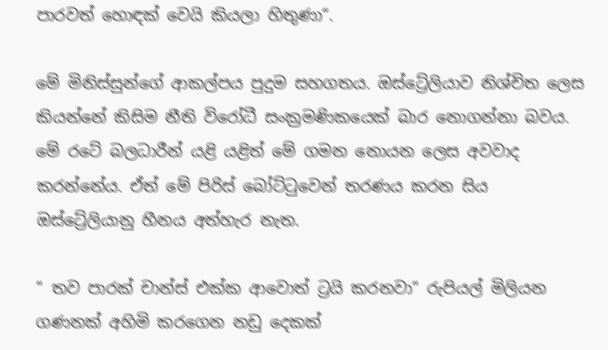පාරවත් හොඳක් වෙයි කියලා හිතුණා“.

මේ මිනිස්සුන්ගේ ආකල්පය පුදුම සහගතය. ඔස්ට්‍රේලියාව නිශ්චිත ලෙස කියන්නේ කිසිම නීති විරෝධී සංක්‍රමණිකයෙක් බාර නොගන්නා බවය. මේ රටේ බලධාරීන් යළි යළිත් මේ ගමන නොයන ලෙස අවවාද කරන්නේය. ඒත් මේ පිරිස් බෝට්ටුවෙන් තරණය කරන සිය ඔස්ට්‍රේලියානු හීනය අත්හැර නැත.

“ තව පාරක් චාන්ස් එක්ක ආවොත් ට්‍රයි කරනවා“ රුපියල් මිලියන ගණනක් අහිමි කරගෙන නඩු දෙකක්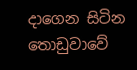දාගෙන සිටින තොඩුවාවේ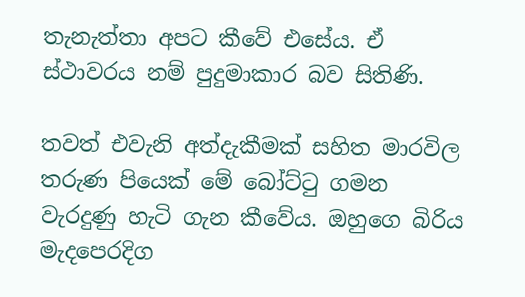තැනැත්තා අපට කීවේ එසේය. ඒ ස්ථාවරය නම් පුදුමාකාර බව සිතිණි.

තවත් එවැනි අත්දැකීමක් සහිත මාරවිල තරුණ පියෙක් මේ බෝට්ටු ගමන වැරදුණු හැටි ගැන කීවේය. ඔහුගෙ බිරිය මැදපෙරදිග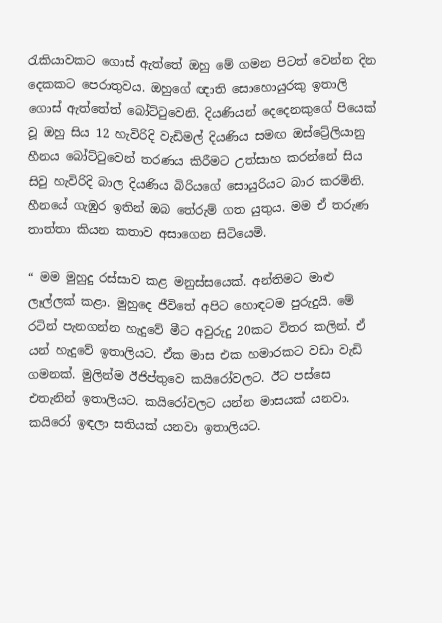රැකියාවකට ගොස් ඇත්තේ ඔහු මේ ගමන පිටත් වෙන්න දින දෙකකට පෙරාතුවය. ඔහුගේ ඥාති සොහොයුරකු ඉතාලි ගොස් ඇත්තේත් බෝට්ටුවෙනි. දියණියන් දෙදෙනකුගේ පියෙක් වූ ඔහු සිය 12 හැවිරිදි වැඩිමල් දියණිය සමඟ ඔස්ට්‍රේලියානු හීනය බෝට්ටුවෙන් තරණය කිරීමට උත්සාහ කරන්නේ සිය සිවු හැවිරිදි බාල දියණිය බිරියගේ සොයුරියට බාර කරමිනි. හීනයේ ගැඹුර ඉතින් ඔබ තේරුම් ගත යුතුය. මම ඒ තරුණ තාත්තා කියන කතාව අසාගෙන සිටියෙමි.

“ මම මුහුදු රස්සාව කළ මනුස්සයෙක්. අන්තිමට මාළු ලෑල්ලක් කළා. මුහුදෙ ජීවිතේ අපිට හොඳටම පුරුදුයි. මේ රටින් පැනගන්න හැදුවේ මීට අවුරුදු 20කට විතර කලින්. ඒ යන් හැදුවේ ඉතාලියට. ඒක මාස එක හමාරකට වඩා වැඩි ගමනක්. මුලින්ම ඊජිප්තුවෙ කයිරෝවලට. ඊට පස්සෙ එතැනින් ඉතාලියට. කයිරෝවලට යන්න මාසයක් යනවා. කයිරෝ ඉඳලා සතියක් යනවා ඉතාලියට.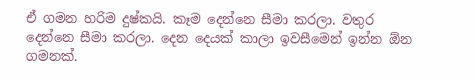ඒ ගමන හරිම දුෂ්කයි. කෑම දෙන්නෙ සීමා කරලා. වතුර දෙන්නෙ සීමා කරලා. දෙන දෙයක් කාලා ඉවසීමෙන් ඉන්න ඕන ගමනක්.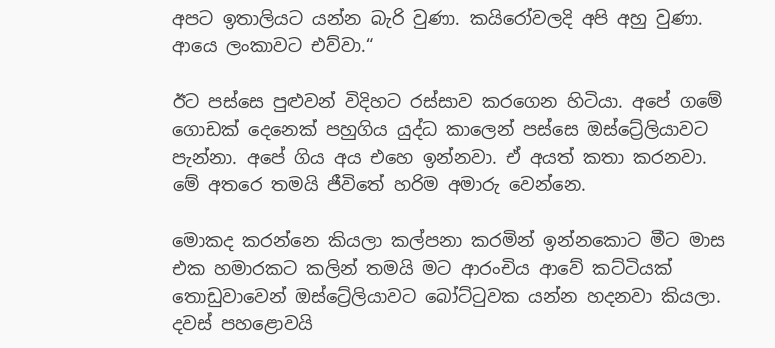අපට ඉතාලියට යන්න බැරි වුණා. කයිරෝවලදි අපි අහු වුණා. ආයෙ ලංකාවට එව්වා.“

ඊට පස්සෙ පුළුවන් විදිහට රස්සාව කරගෙන හිටියා. අපේ ගමේ ගොඩක් දෙනෙක් පහුගිය යුද්ධ කාලෙන් පස්සෙ ඔස්ට්‍රේලියාවට පැන්නා. අපේ ගිය අය එහෙ ඉන්නවා. ඒ අයත් කතා කරනවා. මේ අතරෙ තමයි ජීවිතේ හරිම අමාරු වෙන්නෙ.

මොකද කරන්නෙ කියලා කල්පනා කරමින් ඉන්නකොට මීට මාස එක හමාරකට කලින් තමයි මට ආරංචිය ආවේ කට්ටියක් තොඩුවාවෙන් ඔස්ට්‍රේලියාවට බෝට්ටුවක යන්න හදනවා කියලා. දවස් පහළොවයි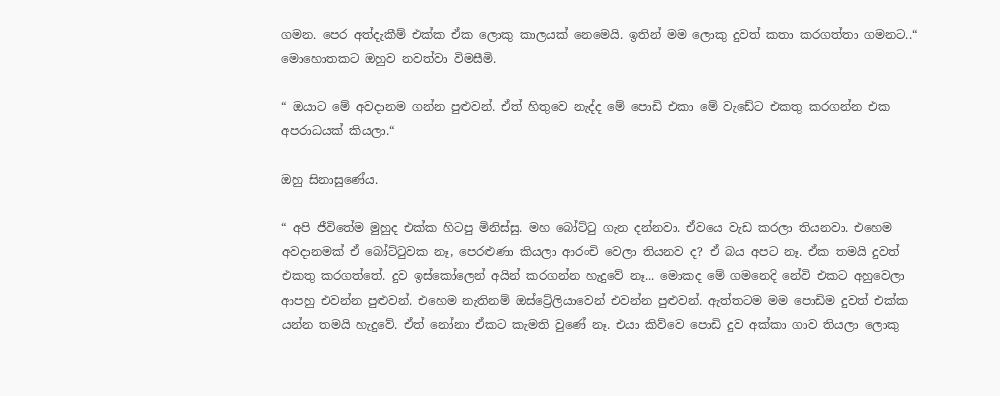ගමන. පෙර අත්දැකීම් එක්ක ඒක ලොකු කාලයක් නෙමෙයි. ඉතින් මම ලොකු දුවත් කතා කරගත්තා ගමනට..“ මොහොතකට ඔහුව නවත්වා විමසීමි.

“ ඔයාට මේ අවදානම ගන්න පුළුවන්. ඒත් හිතුවෙ නැද්ද මේ පොඩි එකා මේ වැඩේට එකතු කරගන්න එක අපරාධයක් කියලා.“

ඔහු සිනාසුණේය.

“ අපි ජීවිතේම මුහුද එක්ක හිටපු මිනිස්සු. මහ බෝට්ටු ගැන දන්නවා. ඒවයෙ වැඩ කරලා තියනවා. එහෙම අවදානමක් ඒ බෝට්ටුවක නෑ, පෙරළුණා කියලා ආරංචි වෙලා තියනව ද? ඒ බය අපට නෑ. ඒක තමයි දුවත් එකතු කරගත්තේ. දුව ඉස්කෝලෙන් අයින් කරගන්න හැදුවේ නෑ... මොකද මේ ගමනෙදි නේවි එකට අහුවෙලා ආපහු එවන්න පුළුවන්. එහෙම නැතිනම් ඔස්ට්‍රේලියාවෙන් එවන්න පුළුවන්. ඇත්තටම මම පොඩිම දුවත් එක්ක යන්න තමයි හැදුවේ. ඒත් නෝනා ඒකට කැමති වුණේ නෑ. එයා කිව්වෙ පොඩි දුව අක්කා ගාව තියලා ලොකු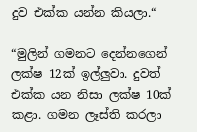දුව එක්ක යන්න කියලා.“

“මුලින් ගමනට දෙන්නගෙන් ලක්ෂ 12ක් ඉල්ලුවා. දුවත් එක්ක යන නිසා ලක්ෂ 10ක් කළා. ගමන ලෑස්ති කරලා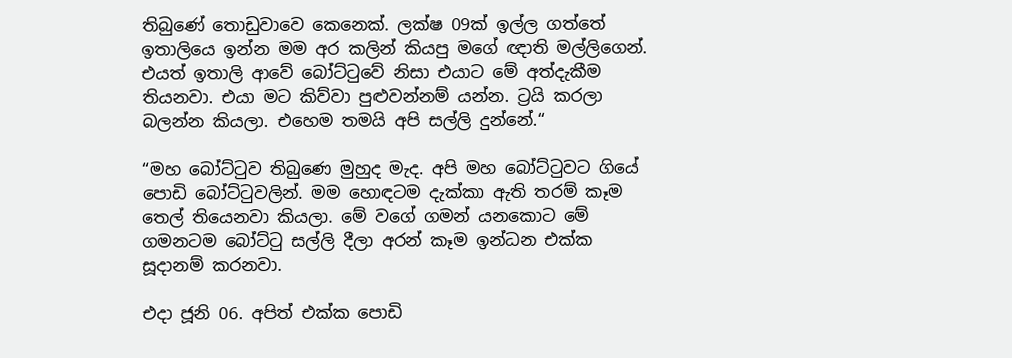තිබුණේ තොඩුවාවෙ කෙනෙක්. ලක්ෂ 09ක් ඉල්ල ගත්තේ ඉතාලියෙ ඉන්න මම අර කලින් කියපු මගේ ඥාති මල්ලිගෙන්. එයත් ඉතාලි ආවේ බෝට්ටුවේ නිසා එයාට මේ අත්දැකීම තියනවා. එයා මට කිව්වා පුළුවන්නම් යන්න. ට්‍රයි කරලා බලන්න කියලා. එහෙම තමයි අපි සල්ලි දුන්නේ.“

“මහ බෝට්ටුව තිබුණෙ මුහුද මැද. අපි මහ බෝට්ටුවට ගියේ පොඩි බෝට්ටුවලින්. මම හොඳටම දැක්කා ඇති තරම් කෑම තෙල් තියෙනවා කියලා. මේ වගේ ගමන් යනකොට මේ ගමනටම බෝට්ටු සල්ලි දීලා අරන් කෑම ඉන්ධන එක්ක සූදානම් කරනවා.

එදා ජූනි 06. අපිත් එක්ක පොඩි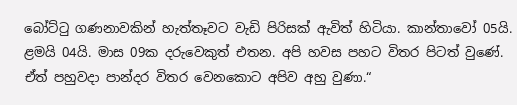බෝට්ටු ගණනාවකින් හැත්තෑවට වැඩි පිරිසක් ඇවිත් හිටියා. කාන්තාවෝ 05යි. ළමයි 04යි. මාස 09ක දරුවෙකුත් එතන. අපි හවස පහට විතර පිටත් වුණේ. ඒත් පහුවදා පාන්දර විතර වෙනකොට අපිව අහු වුණා.“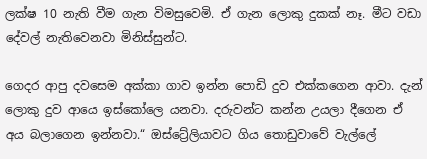ලක්ෂ 10 නැති වීම ගැන විමසුවෙමි. ඒ ගැන ලොකු දුකක් නෑ. මීට වඩා දේවල් නැතිවෙනවා මිනිස්සුන්ට.

ගෙදර ආපු දවසෙම අක්කා ගාව ඉන්න පොඩි දුව එක්කගෙන ආවා. දැන් ලොකු දුව ආයෙ ඉස්කෝලෙ යනවා. දරුවන්ට කන්න උයලා දීගෙන ඒ අය බලාගෙන ඉන්නවා.“ ඔස්ට්‍රේලියාවට ගිය තොඩුවාවේ වැල්ලේ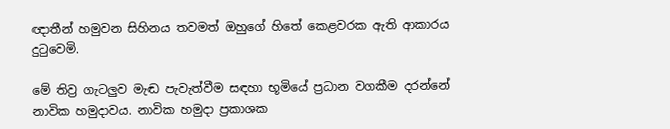ඥාතීන් හමුවන සිහිනය තවමත් ඔහුගේ හිතේ කෙළවරක ඇති ආකාරය දුටුවෙමි.

මේ තිව්‍ර ගැටලුව මැඬ පැවැත්වීම සඳහා භූමියේ ප්‍රධාන වගකීම දරන්නේ නාවික හමුදාවය. නාවික හමුදා ප්‍රකාශක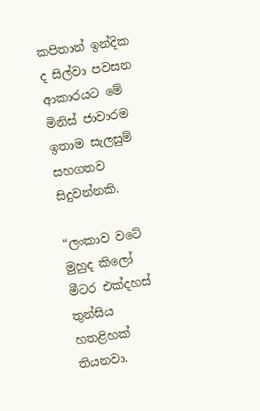කපිතාන් ඉන්දික ද සිල්වා පවසන ආකාරයට මේ මිනිස් ජාවාරම ඉතාම සැලසුම් සහගතව සිදුවන්නකි.

“ලංකාව වටේ මුහුද කිලෝ මීටර එක්දහස් තුන්සිය හතළිහක් තියනවා.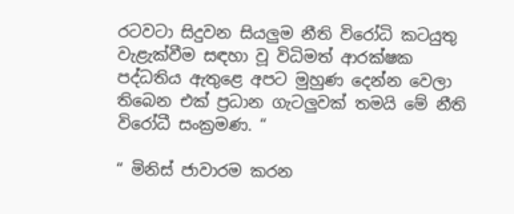රටවටා සිදුවන සියලුම නීති විරෝධි කටයුතු වැළැක්වීම සඳහා වූ විධිමත් ආරක්ෂක පද්ධතිය ඇතුළෙ අපට මුහුණ දෙන්න වෙලා තිබෙන එක් ප්‍රධාන ගැටලුවක් තමයි මේ නීති විරෝධී සංක්‍රමණ. “

“ මිනිස් ජාවාරම කරන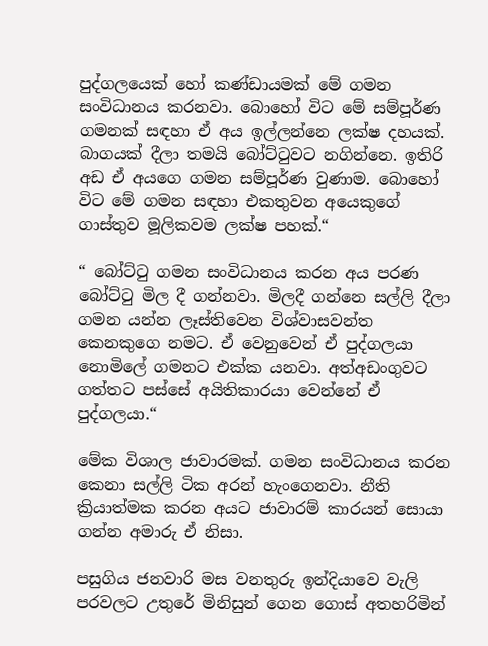පුද්ගලයෙක් හෝ කණ්ඩායමක් මේ ගමන සංවිධානය කරනවා. බොහෝ විට මේ සම්පූර්ණ ගමනක් සඳහා ඒ අය ඉල්ලන්නෙ ලක්ෂ දහයක්. බාගයක් දීලා තමයි බෝට්ටුවට නගින්නෙ. ඉතිරි අඩ ඒ අයගෙ ගමන සම්පූර්ණ වුණාම. බොහෝ විට මේ ගමන සඳහා එකතුවන අයෙකුගේ ගාස්තුව මූලිකවම ලක්ෂ පහක්.“

“ බෝට්ටු ගමන සංවිධානය කරන අය පරණ බෝට්ටු මිල දී ගන්නවා. මිලදී ගන්නෙ සල්ලි දීලා ගමන යන්න ලෑස්තිවෙන විශ්වාසවන්ත කෙනකුගෙ නමට. ඒ වෙනුවෙන් ඒ පුද්ගලයා නොමිලේ ගමනට එක්ක යනවා. අත්අඩංගුවට ගත්තට පස්සේ අයිතිකාරයා වෙන්නේ ඒ පුද්ගලයා.“

මේක විශාල ජාවාරමක්. ගමන සංවිධානය කරන කෙනා සල්ලි ටික අරන් හැංගෙනවා. නීති ක්‍රියාත්මක කරන අයට ජාවාරම් කාරයන් සොයා ගන්න අමාරු ඒ නිසා.

පසුගිය ජනවාරි මස වනතුරු ඉන්දියාවෙ වැලි පරවලට උතුරේ මිනිසුන් ගෙන ගොස් අතහරිමින්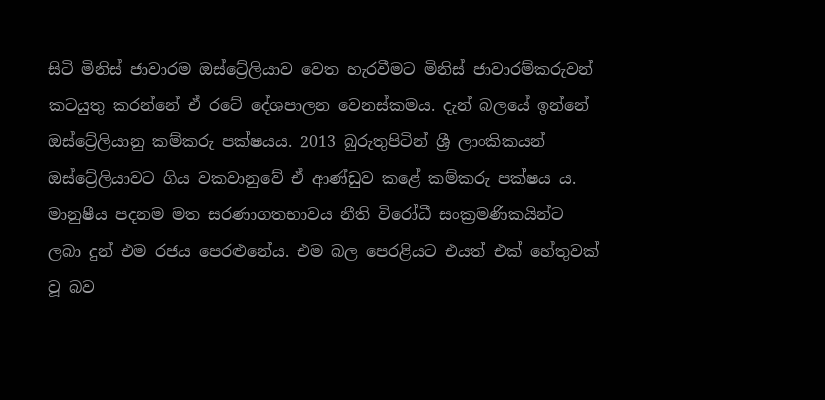සිටි මිනිස් ජාවාරම ඔස්ට්‍රේලියාව වෙත හැරවීමට මිනිස් ජාවාරම්කරුවන් කටයුතු කරන්නේ ඒ ර‍ටේ දේශපාලන වෙනස්කමය. දැන් බලයේ ඉන්නේ ඔස්ට්‍රේලියානු කම්කරු පක්ෂයය. 2013 බුරුතුපිටින් ශ්‍රී ලාංකිකයන් ඔස්ට්‍රේලියාවට ගිය වකවානුවේ ඒ ආණ්ඩුව කළේ කම්කරු පක්ෂය ය. මානුෂීය පදනම මත සරණාගතභාවය නීති විරෝධී සංක්‍රමණිකයින්ට ලබා දුන් එම රජය පෙරළුනේය. එම බල පෙරළියට එයත් එක් හේතුවක් වූ බව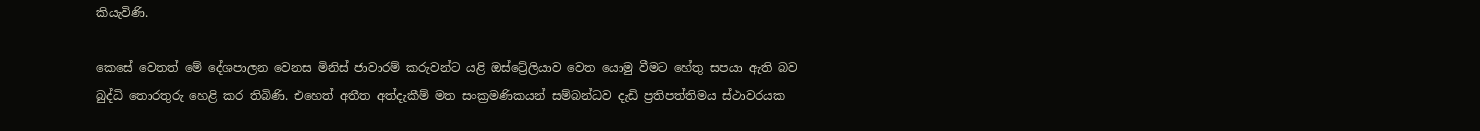කියැවිණි.

කෙසේ වෙතත් මේ දේශපාලන වෙනස මිනිස් ජාවාරම් කරුවන්ට යළි ඔස්ට්‍රේලියාව වෙත යොමු වීමට හේතු සපයා ඇති බව බුද්ධි තොරතුරු හෙළි කර තිබිණි. එහෙත් අතීත අත්දැකීම් මත සංක්‍රමණිකයන් සම්බන්ධව දැඩි ප්‍රතිපත්තිමය ස්ථාවරයක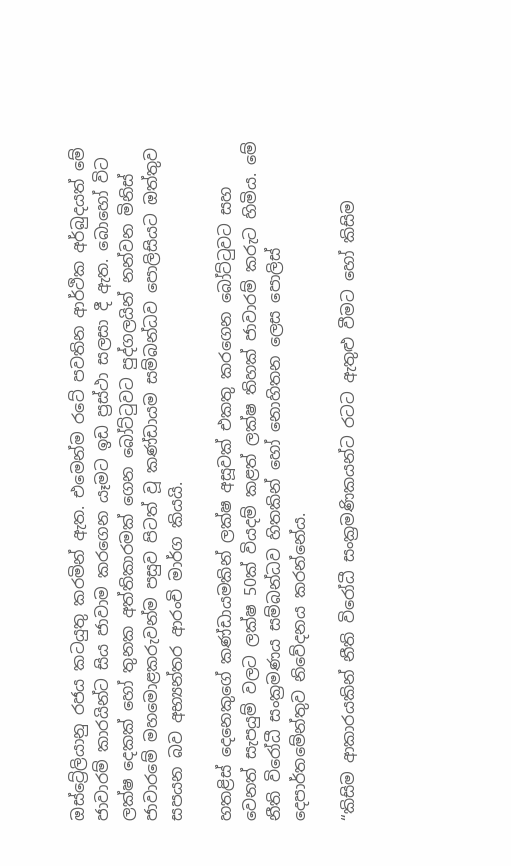ඔස්ට්‍රේලියානු රජය කටයුතු කරමින් ඇත. එමෙන්ම රටේ පවතින ආර්ථික අර්බුදයත් මේ ජාවාරම් කාරයින්ට සිය ජාවාම කරගෙන යෑමට ඉඩ ප්‍රස්ථා සලසා දී ඇත. බොහෝ විට ලක්ෂ දෙකක් හෝ තුනක අත්තිකාරමක් ගෙන බෝට්ටුවට පුද්ගලයින් නන්වන මිනිස් ජාවාරමේ මහමොළකරුවන්ම පසුව පිටත් වූ කණ්ඩායම සම්බන්ධව පොලිසියට ඔත්තුව සපයන බව අභ්‍යන්තර ආරංචි මාර්ග කියයි.

හතළිස් දෙනෙකුගේ කණ්ඩායමකින් ලක්ෂ අසූවක් එකතු කරගෙන බෝට්ටුවට සහ වෙනත් සැපයුම් වලට ලක්ෂ 50ක් වියදම් කළත් ලක්ෂ තිහක් ජාවාරම් කරුට හිමිය. මේ නීති විරෝධී සංක්‍රමණය සම්බන්ධව හිතකින් හෝ නොහිතන ලෙස පොලිස් දෙපාර්තමේන්තුව නිවේදනය කරන්නේය.

“කිසිම ආකාරයකින් නීති විරෝධී සංක්‍රමණිකයන්ට රටට ඇතුළු වීමට හෝ කිසිම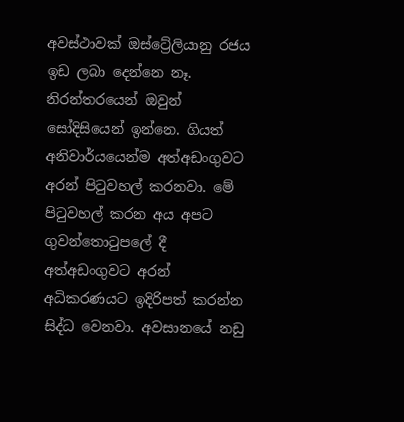අවස්ථාවක් ඔස්ට්‍රේලියානු රජය ඉඩ ලබා දෙන්නෙ නෑ. නිරන්තරයෙන් ඔවුන් සෝදිසියෙන් ඉන්නෙ. ගියත් අනිවාර්යයෙන්ම අත්අඩංගුවට අරන් පිටුවහල් කරනවා. මේ පිටුවහල් කරන අය අපට ගුවන්තොටුපලේ දී අත්අඩංගුවට අරන් අධිකරණයට ඉදිරිපත් කරන්න සිද්ධ වෙනවා. අවසානයේ නඩු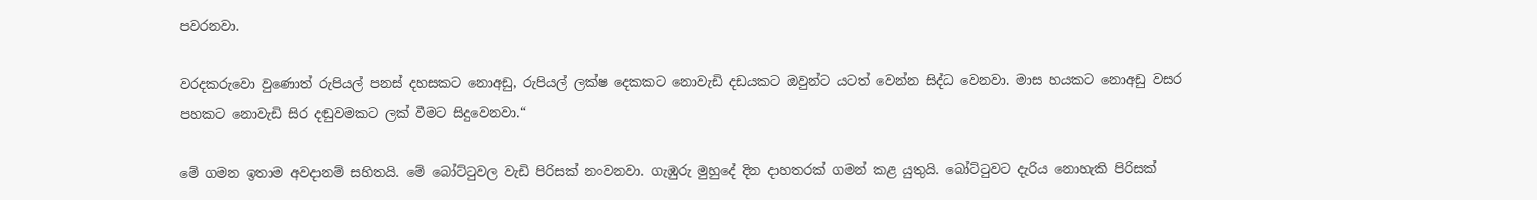පවරනවා.

වරදකරුවො වුණොත් රුපියල් පනස් දහසකට නොඅඩු, රුපියල් ලක්ෂ දෙකකට නොවැඩි දඩයකට ඔවුන්ට යටත් වෙන්න සිද්ධ වෙනවා. මාස හයකට නොඅඩු වසර පහකට නොවැඩි සිර දඬුවමකට ලක් වීමට සිදුවෙනවා.“

මේ ගමන ඉතාම අවදානම් සහිතයි. මේ බෝට්ටුවල වැඩි පිරිසක් නංවනවා. ගැඹුරු මුහුදේ දින දාහතරක් ගමන් කළ යුතුයි. බෝට්ටුවට දැරිය නොහැකි පිරිසක්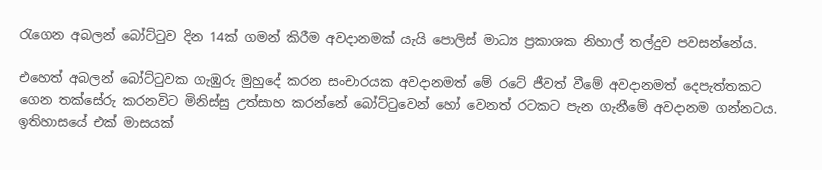රැගෙන අබලන් බෝට්ටුව දින 14ක් ගමන් කිරීම අවදානමක් යැයි පොලිස් මාධ්‍ය ප්‍රකාශක නිහාල් තල්දුව පවසන්නේය.

එහෙත් අබලන් බෝට්ටුවක ගැඹුරු මුහුදේ කරන සංචාරයක අවදානමත් මේ රටේ ජීවත් වීමේ අවදානමත් දෙපැත්තකට ගෙන තක්සේරු කරනවිට මිනිස්සු උත්සාහ කරන්නේ බෝට්ටුවෙන් හෝ වෙනත් රටකට පැන ගැනීමේ අවදානම ගන්නටය. ඉතිහාසයේ එක් මාසයක්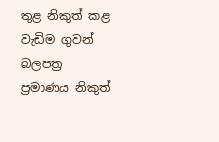තුළ නිකුත් කළ වැඩිම ගුවන් බලපත්‍ර ප්‍රමාණය නිකුත්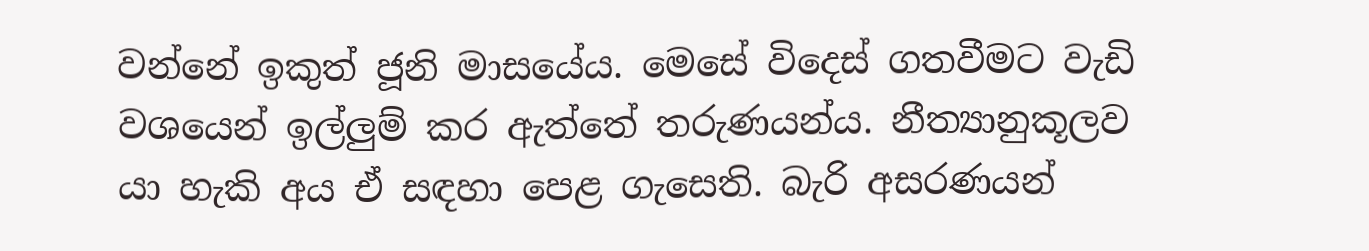වන්නේ ඉකුත් ජූනි මාසයේය. මෙසේ විදෙස් ගතවීමට වැඩි වශයෙන් ඉල්ලුම් කර ඇත්තේ තරුණයන්ය. නීත්‍යානුකූලව යා හැකි අය ඒ සඳහා පෙළ ගැසෙති. බැරි අසරණයන්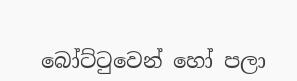බෝට්ටුවෙන් හෝ පලා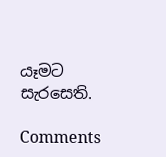යෑමට සැරසෙති.

Comments